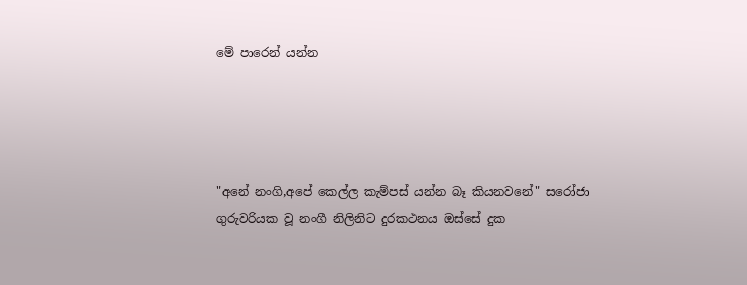මේ පාරෙන් යන්න




"අනේ නංගි,අපේ කෙල්ල කැම්පස් යන්න බෑ කියනවනේ" සරෝජා  ගුරුවරියක වූ නංගී නිලිනිට දුරකථනය ඔස්සේ දුක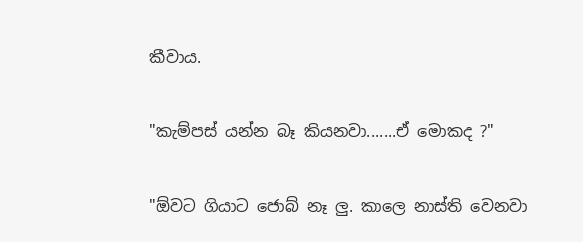කීවාය.

"කැම්පස් යන්න බෑ කියනවා.......ඒ මොකද ?"

"ඕවට ගියාට ජොබ් නෑ ලු. කාලෙ නාස්ති වෙනවා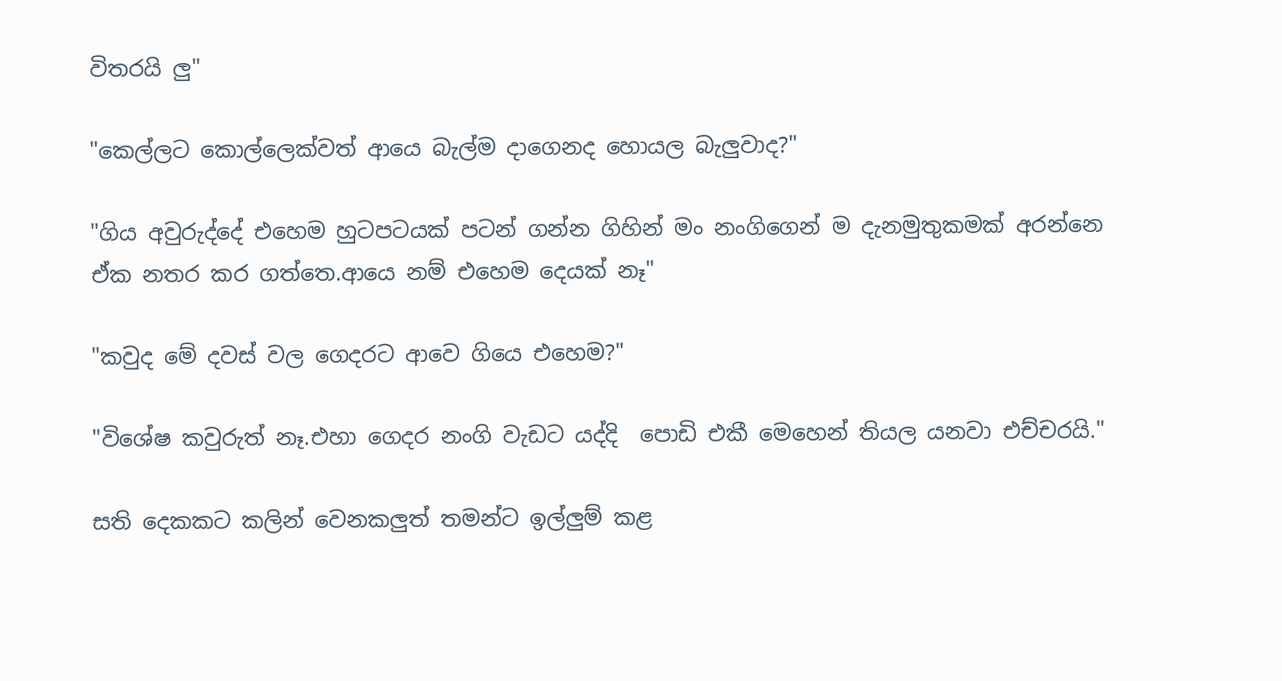විතරයි ලු"

"කෙල්ලට කොල්ලෙක්වත් ආයෙ බැල්ම දාගෙනද හොයල බැලුවාද?"

"ගිය අවුරුද්දේ එහෙම හුටපටයක් පටන් ගන්න ගිහින් මං නංගිගෙන් ම දැනමුතුකමක් අරන්නෙ ඒක නතර කර ගත්තෙ.ආයෙ නම් එහෙම දෙයක් නෑ"

"කවුද මේ දවස් වල ගෙදරට ආවෙ ගියෙ එහෙම?"

"විශේෂ කවුරුත් නෑ.එහා ගෙදර නංගි වැඩට යද්දි  පොඩි එකී මෙහෙන් තියල යනවා එච්චරයි."

සති දෙකකට කලින් වෙනකලුත් තමන්ට ඉල්ලුම් කළ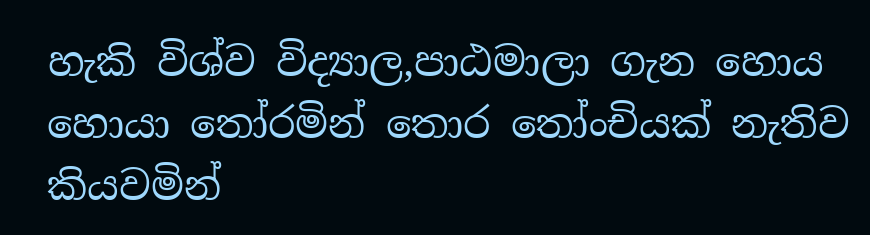හැකි විශ්ව විද්‍යාල,පාඨමාලා ගැන හොය හොයා තෝරමින් තොර තෝංචියක් නැතිව කියවමින්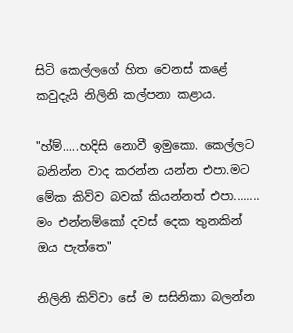සිටි කෙල්ලගේ හිත වෙනස් කළේ කවුදැයි නිලිනි කල්පනා කළාය.

"හ්ම්.....හදිසි නොවී ඉමුකො. කෙල්ලට බනින්න වාද කරන්න යන්න එපා.මට මේක කිව්ව බවක් කියන්නත් එපා........ මං එන්නම්කෝ දවස් දෙක තුනකින් ඔය පැත්තෙ"

නිලිනි කිව්වා සේ ම සසිනිකා බලන්න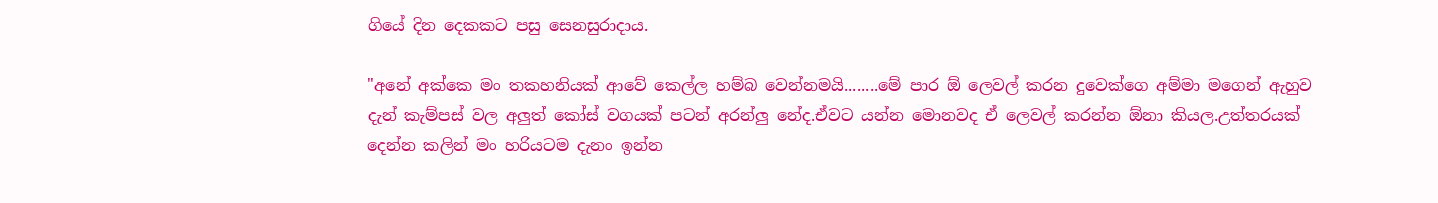ගියේ දින දෙකකට පසු සෙනසුරාදාය.

"අනේ අක්කෙ මං තකහනියක් ආවේ කෙල්ල හම්බ වෙන්නමයි........මේ පාර ඕ ලෙවල් කරන දුවෙක්ගෙ අම්මා මගෙන් ඇහුව දැන් කැම්පස් වල අලුත් කෝස් වගයක් පටන් අරන්ලු නේද.ඒවට යන්න මොනවද ඒ ලෙවල් කරන්න ඕනා කියල.උත්තරයක් දෙන්න කලින් මං හරියටම දැනං ඉන්න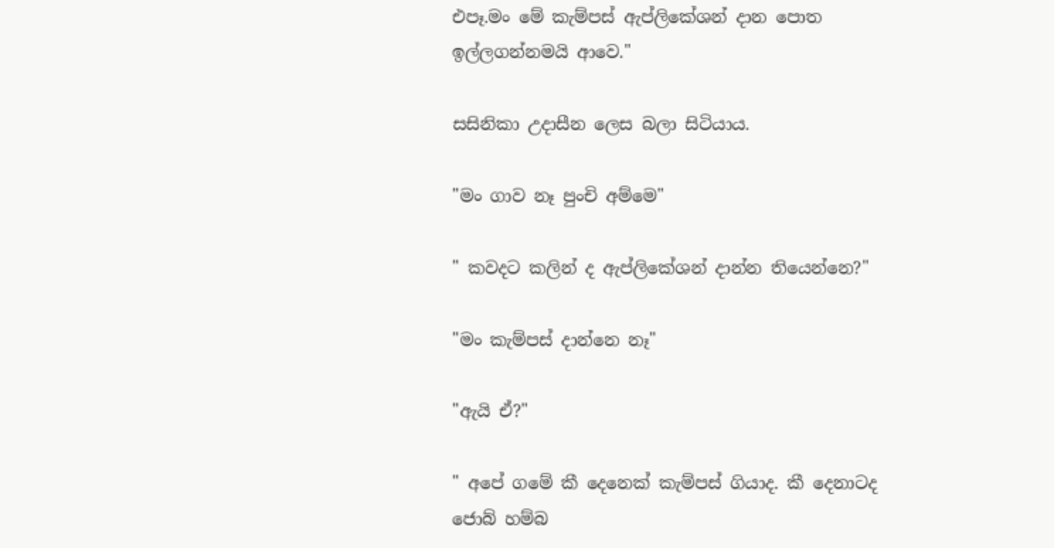එපෑ.මං මේ කැම්පස් ඇප්ලිකේශන් දාන පොත ඉල්ලගන්නමයි ආවෙ."

සසිනිකා උදාසීන ලෙස බලා සිටියාය.

"මං ගාව නෑ පුංචි අම්මෙ"

" කවදට කලින් ද ඇප්ලිකේශන් දාන්න තියෙන්නෙ?"

"මං කැම්පස් දාන්නෙ නෑ"

"ඇයි ඒ?"

" අපේ ගමේ කී දෙනෙක් කැම්පස් ගියාද. කී දෙනාටද ජොබ් හම්බ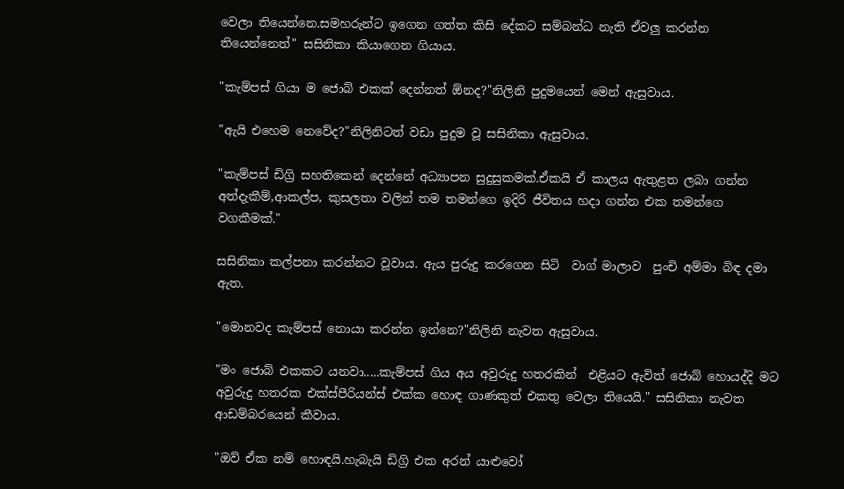වෙලා තියෙන්නෙ.සමහරුන්ට ඉගෙන ගත්ත කිසි දේකට සම්බන්ධ නැති ඒවලු කරන්න තියෙන්නෙත්" සසිනිකා කියාගෙන ගියාය.

"කැම්පස් ගියා ම ජොබ් එකක් දෙන්නත් ඕනද?"නිලිනි පුදුමයෙන් මෙන් ඇසුවාය.

"ඇයි එහෙම නෙවේද?"නිලිනිටත් වඩා පුදුම වූ සසිනිකා ඇසුවාය.

"කැම්පස් ඩිග්‍රි සහතිකෙන් දෙන්නේ අධ්‍යාපන සුදුසුකමක්.ඒකයි ඒ කාලය ඇතුළත ලබා ගන්න අත්දැකීම්,ආකල්ප, කුසලතා වලින් තම තමන්ගෙ ඉදිරි ජීවිතය හදා ගන්න එක තමන්ගෙ වගකීමක්."

සසිනිකා කල්පනා කරන්නට වූවාය. ඇය පුරුදු කරගෙන සිටි  වාග් මාලාව  පුංචි අම්මා බිඳ දමා ඇත.

"මොනවද කැම්පස් නොයා කරන්න ඉන්නෙ?"නිලිනි නැවත ඇසුවාය.

"මං ජොබ් එකකට යනවා.....කැම්පස් ගිය අය අවුරුදු හතරකින්  එළියට ඇවිත් ජොබ් හොයද්දි මට අවුරුදු හතරක එක්ස්පීරියන්ස් එක්ක හොඳ ගාණකුත් එකතු වෙලා තියෙයි." සසිනිකා නැවත ආඩම්බරයෙන් කීවාය.

"ඔව් ඒක නම් හොඳයි.හැබැයි ඩිග්‍රි එක අරන් යාළුවෝ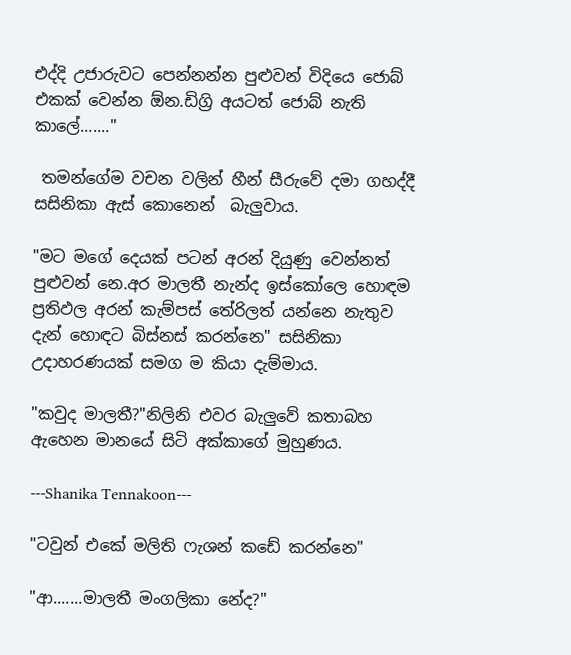එද්දි උජාරුවට පෙන්නන්න පුළුවන් විදියෙ ජොබ් එකක් වෙන්න ඕන.ඩිග්‍රි අයටත් ජොබ් නැති කාලේ......."

 තමන්ගේම වචන වලින් හීන් සීරුවේ දමා ගහද්දී සසිනිකා ඇස් කොනෙන්  බැලුවාය.

"මට මගේ දෙයක් පටන් අරන් දියුණු වෙන්නත් පුළුවන් නෙ.අර මාලතී නැන්ද ඉස්කෝලෙ හොඳම ප්‍රතිඵල අරන් කැම්පස් තේරිලත් යන්නෙ නැතුව දැන් හොඳට බිස්නස් කරන්නෙ" සසිනිකා උදාහරණයක් සමග ම කියා දැම්මාය.

"කවුද මාලතී?"නිලිනි එවර බැලුවේ කතාබහ ඇහෙන මානයේ සිටි අක්කාගේ මුහුණය.

---Shanika Tennakoon---

"ටවුන් එකේ මලිති ෆැශන් කඩේ කරන්නෙ"

"ආ.......මාලතී මංගලිකා නේද?"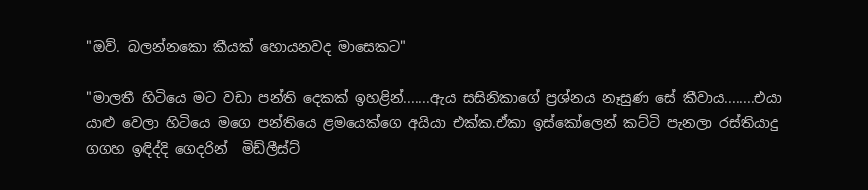"ඔව්. බලන්නකො කීයක් හොයනවද මාසෙකට"

"මාලතී හිටියෙ මට වඩා පන්ති දෙකක් ඉහළින්.......ඇය සසිනිකාගේ ප්‍රශ්නය නෑසුණ සේ කීවාය........එයා යාළු වෙලා හිටියෙ මගෙ පන්තියෙ ළමයෙක්ගෙ අයියා එක්ක.ඒකා ඉස්කෝලෙන් කට්ටි පැනලා රස්තියාදු ගගහ ඉඳිද්දි ගෙදරින්  මිඩ්ලීස්ට්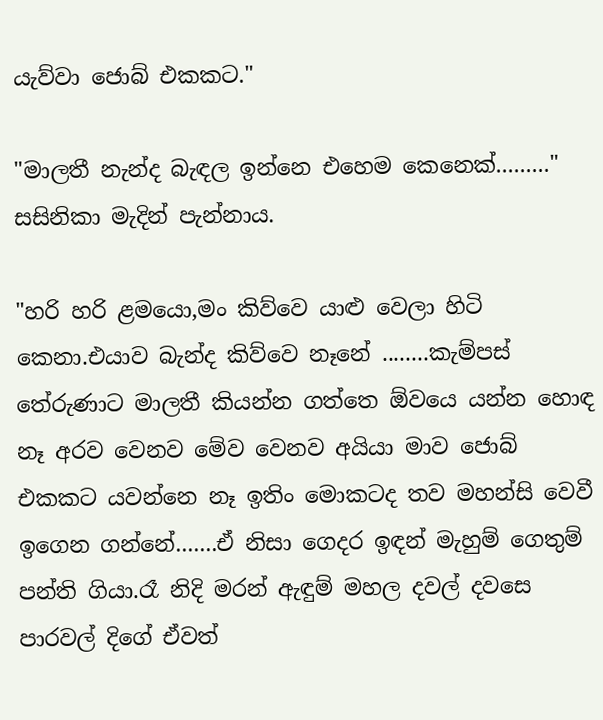යැව්වා ජොබ් එකකට."

"මාලතී නැන්ද බැඳල ඉන්නෙ එහෙම කෙනෙක්........." සසිනිකා මැදින් පැන්නාය.

"හරි හරි ළමයො,මං කිව්වෙ යාළු වෙලා හිටි කෙනා.එයාව බැන්ද කිව්වෙ නෑනේ ........කැම්පස් තේරුණාට මාලතී කියන්න ගත්තෙ ඕවයෙ යන්න හොඳ නෑ අරව වෙනව මේව වෙනව අයියා මාව ජොබ් එකකට යවන්නෙ නෑ ඉතිං මොකටද තව මහන්සි වෙවී ඉගෙන ගන්නේ.......ඒ නිසා ගෙදර ඉඳන් මැහුම් ගෙතුම් පන්ති ගියා.රෑ නිදි මරන් ඇඳුම් මහල දවල් දවසෙ පාරවල් දිගේ ඒවත්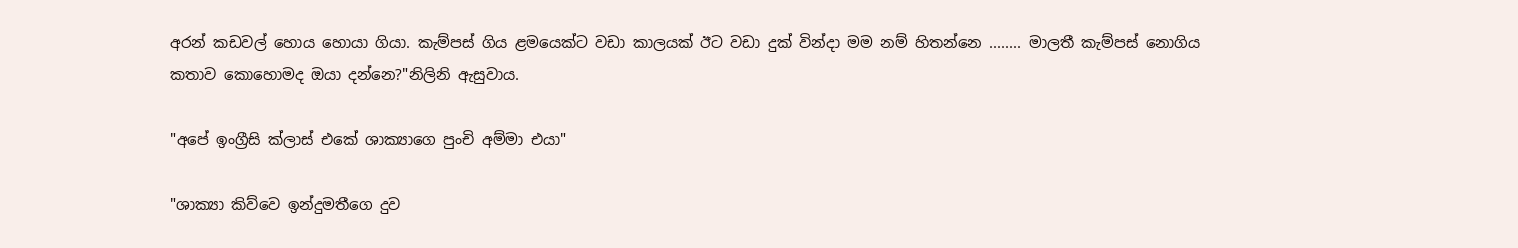අරන් කඩවල් හොය හොයා ගියා. කැම්පස් ගිය ළමයෙක්ට වඩා කාලයක් ඊට වඩා දුක් වින්දා මම නම් හිතන්නෙ ........ මාලතී කැම්පස් නොගිය කතාව කොහොමද ඔයා දන්නෙ?"නිලිනි ඇසුවාය.

"අපේ ඉංග්‍රීසි ක්ලාස් එකේ ශාක්‍යාගෙ පුංචි අම්මා එයා"

"ශාක්‍යා කිව්වෙ ඉන්දුමතීගෙ දුව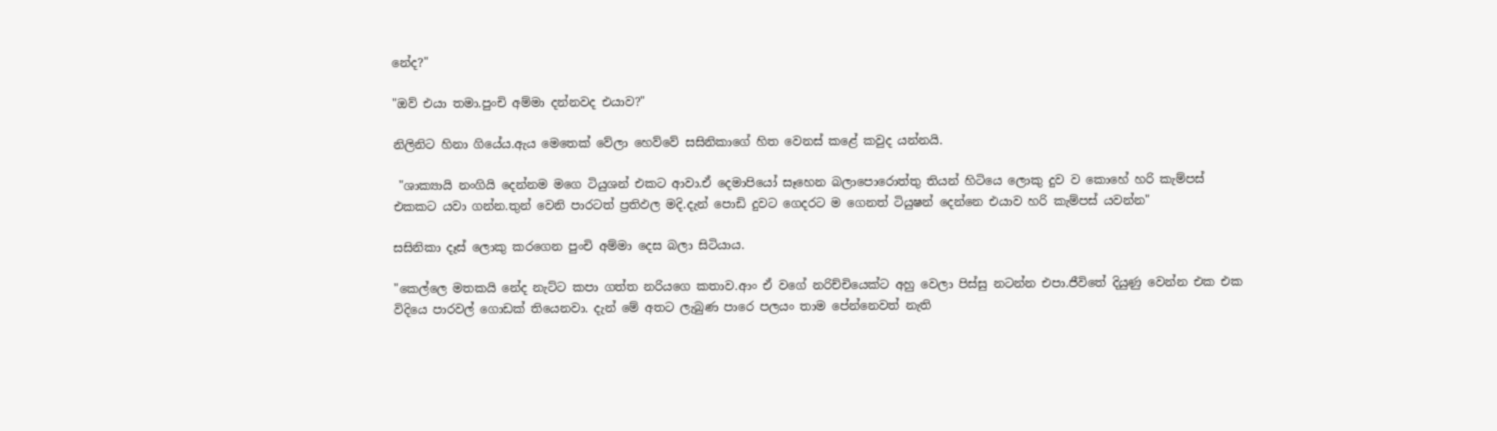නේද?"

"ඔව් එයා තමා.පුංචි අම්මා දන්නවද එයාව?"

නිලිනිට හිනා ගියේය.ඇය මෙතෙක් වේලා හෙව්වේ සසිනිකාගේ හිත වෙනස් කළේ කවුද යන්නයි.

 "ශාක්‍යායි නංගියි දෙන්නම මගෙ ටියුශන් එකට ආවා.ඒ දෙමාපියෝ සෑහෙන බලාපොරොත්තු තියන් හිටියෙ ලොකු දුව ව කොහේ හරි කැම්පස් එකකට යවා ගන්න.තුන් වෙනි පාරටත් ප්‍රතිඵල මදි.දැන් පොඩි දුවට ගෙදරට ම ගෙනත් ටියුෂන් දෙන්නෙ එයාව හරි කැම්පස් යවන්න"

සසිනිකා දෑස් ලොකු කරගෙන පුංචි අම්මා දෙස බලා සිටියාය.

"කෙල්ලෙ මතකයි නේද නැට්ට කපා ගත්ත නරියගෙ කතාව.ආං ඒ වගේ නරිච්චියෙක්ට අහු වෙලා පිස්සු නටන්න එපා.ජීවිතේ දියුණු වෙන්න එක එක විදියෙ පාරවල් ගොඩක් තියෙනවා. දැන් මේ අතට ලැබුණ පාරෙ පලයං තාම පේන්නෙවත් නැති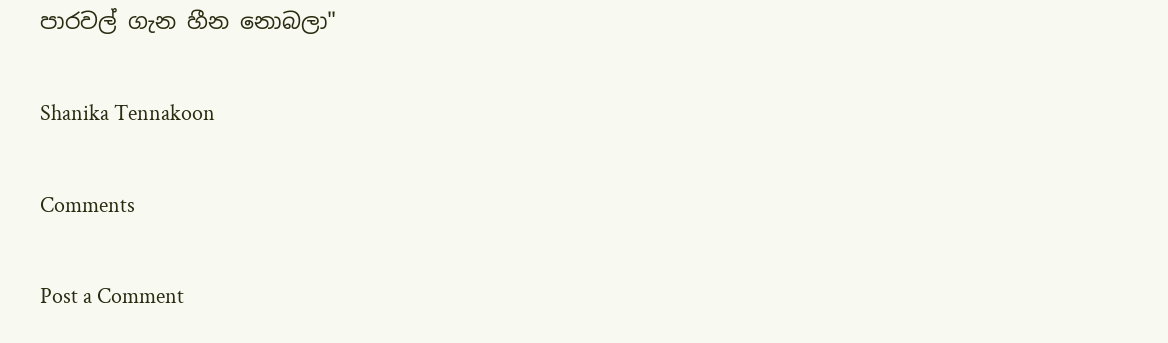පාරවල් ගැන හීන නොබලා"

Shanika Tennakoon

Comments

Post a Comment